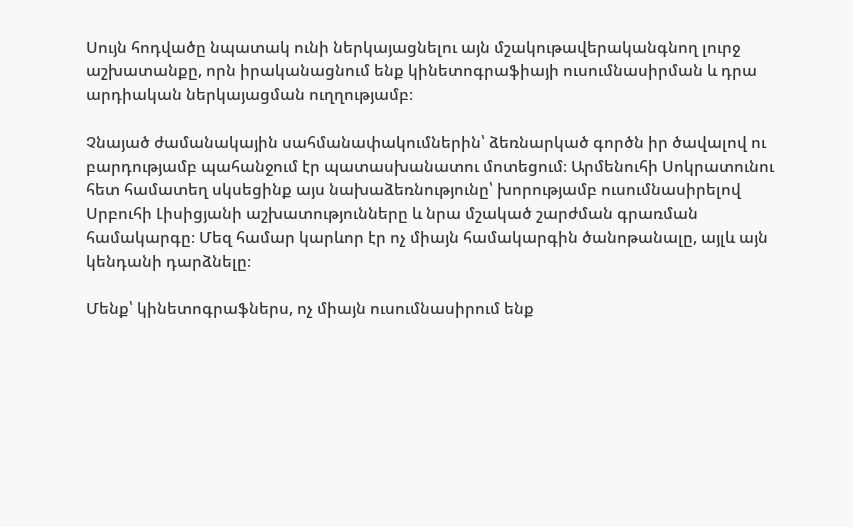Սույն հոդվածը նպատակ ունի ներկայացնելու այն մշակութավերականգնող լուրջ աշխատանքը, որն իրականացնում ենք կինետոգրաֆիայի ուսումնասիրման և դրա արդիական ներկայացման ուղղությամբ։

Չնայած ժամանակային սահմանափակումներին՝ ձեռնարկած գործն իր ծավալով ու բարդությամբ պահանջում էր պատասխանատու մոտեցում։ Արմենուհի Սոկրատունու հետ համատեղ սկսեցինք այս նախաձեռնությունը՝ խորությամբ ուսումնասիրելով Սրբուհի Լիսիցյանի աշխատությունները և նրա մշակած շարժման գրառման համակարգը։ Մեզ համար կարևոր էր ոչ միայն համակարգին ծանոթանալը, այլև այն կենդանի դարձնելը։

Մենք՝ կինետոգրաֆներս, ոչ միայն ուսումնասիրում ենք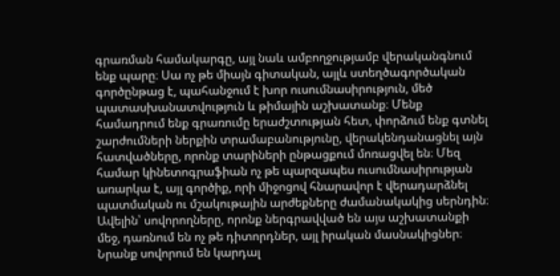գրառման համակարգը, այլ նաև ամբողջությամբ վերականգնում ենք պարը։ Սա ոչ թե միայն գիտական, այլև ստեղծագործական գործընթաց է, պահանջում է խոր ուսումնասիրություն, մեծ պատասխանատվություն և թիմային աշխատանք։ Մենք համադրում ենք գրառումը երաժշտության հետ, փորձում ենք գտնել շարժումների ներքին տրամաբանությունը, վերակենդանացնել այն հատվածները, որոնք տարիների ընթացքում մոռացվել են։ Մեզ համար կինետոգրաֆիան ոչ թե պարզապես ուսումնասիրության առարկա է, այլ գործիք, որի միջոցով հնարավոր է վերադարձնել պատմական ու մշակութային արժեքները ժամանակակից սերնդին։ Ավելին՝ սովորողները, որոնք ներգրավված են այս աշխատանքի մեջ, դառնում են ոչ թե դիտորդներ, այլ իրական մասնակիցներ։ Նրանք սովորում են կարդալ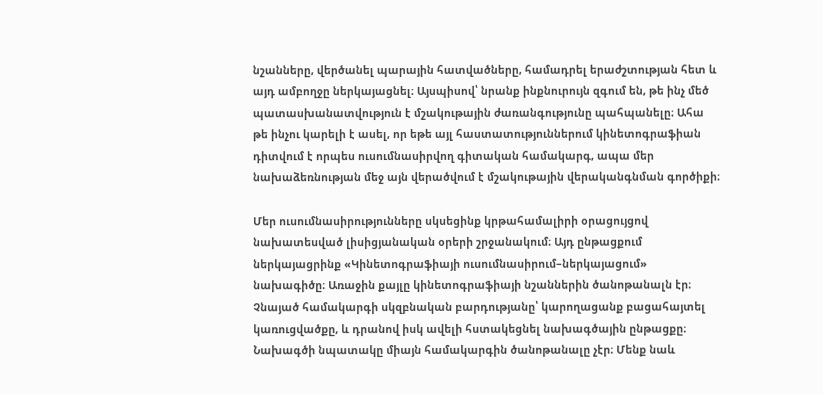նշանները, վերծանել պարային հատվածները, համադրել երաժշտության հետ և այդ ամբողջը ներկայացնել։ Այսպիսով՝ նրանք ինքնուրույն զգում են, թե ինչ մեծ պատասխանատվություն է մշակութային ժառանգությունը պահպանելը։ Ահա թե ինչու կարելի է ասել, որ եթե այլ հաստատություններում կինետոգրաֆիան դիտվում է որպես ուսումնասիրվող գիտական համակարգ, ապա մեր նախաձեռնության մեջ այն վերածվում է մշակութային վերականգնման գործիքի։

Մեր ուսումնասիրությունները սկսեցինք կրթահամալիրի օրացույցով նախատեսված լիսիցյանական օրերի շրջանակում։ Այդ ընթացքում ներկայացրինք «Կինետոգրաֆիայի ուսումնասիրում–ներկայացում» նախագիծը։ Առաջին քայլը կինետոգրաֆիայի նշաններին ծանոթանալն էր։ Չնայած համակարգի սկզբնական բարդությանը՝ կարողացանք բացահայտել կառուցվածքը, և դրանով իսկ ավելի հստակեցնել նախագծային ընթացքը։ Նախագծի նպատակը միայն համակարգին ծանոթանալը չէր։ Մենք նաև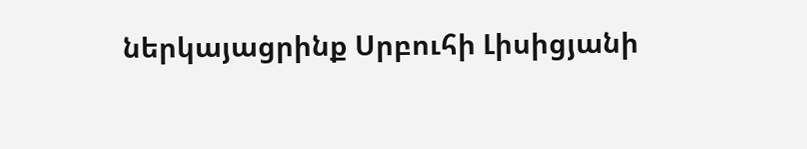ներկայացրինք Սրբուհի Լիսիցյանի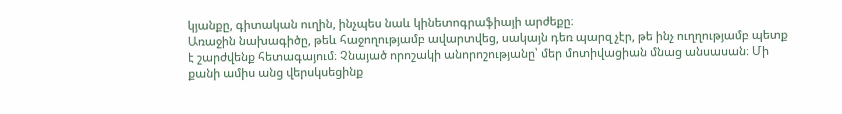կյանքը, գիտական ուղին, ինչպես նաև կինետոգրաֆիայի արժեքը։
Առաջին նախագիծը, թեև հաջողությամբ ավարտվեց, սակայն դեռ պարզ չէր, թե ինչ ուղղությամբ պետք է շարժվենք հետագայում։ Չնայած որոշակի անորոշությանը՝ մեր մոտիվացիան մնաց անսասան։ Մի քանի ամիս անց վերսկսեցինք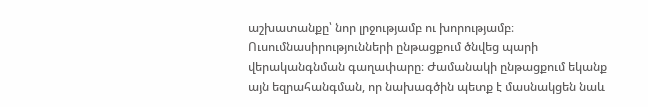աշխատանքը՝ նոր լրջությամբ ու խորությամբ։ Ուսումնասիրությունների ընթացքում ծնվեց պարի վերականգնման գաղափարը։ Ժամանակի ընթացքում եկանք այն եզրահանգման, որ նախագծին պետք է մասնակցեն նաև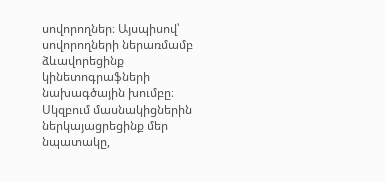սովորողներ։ Այսպիսով՝ սովորողների ներառմամբ ձևավորեցինք կինետոգրաֆների նախագծային խումբը։ Սկզբում մասնակիցներին ներկայացրեցինք մեր նպատակը,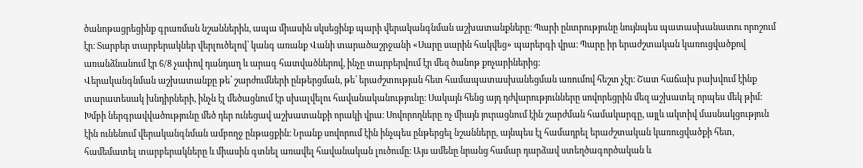ծանոթացրեցինք գրառման նշաններին, ապա միասին սկսեցինք պարի վերականգնման աշխատանքները։ Պարի ընտրությունը նույնպես պատասխանատու որոշում էր։ Տարբեր տարբերակներ վերլուծելով՝ կանգ առանք Վանի տարածաշրջանի «Սարը սարին հակվեց» պարերգի վրա։ Պարը իր երաժշտական կառուցվածքով առանձնանում էր 6/8 չափով դանդաղ և արագ հատվածներով, ինչը տարբերվում էր մեզ ծանոթ քոչարիներից։
Վերականգնման աշխատանքը թե՛ շարժումների ընթերցման, թե՛ երաժշտության հետ համապատասխանեցման առումով հեշտ չէր։ Շատ հաճախ բախվում էինք տարատեսակ խնդիրների, ինչն էլ մեծացնում էր սխալվելու հավանականությունը։ Սակայն հենց այդ դժվարությունները սովորեցրին մեզ աշխատել որպես մեկ թիմ։ Խմբի ներգրավվածությունը մեծ դեր ունեցավ աշխատանքի որակի վրա։ Սովորողները ոչ միայն յուրացնում էին շարժման համակարգը, այլև ակտիվ մասնակցություն էին ունենում վերականգնման ամբողջ ընթացքին։ Նրանք սովորում էին ինչպես ընթերցել նշանները, այնպես էլ համադրել երաժշտական կառուցվածքի հետ, համեմատել տարբերակները և միասին գտնել առավել հավանական լուծումը։ Այս ամենը նրանց համար դարձավ ստեղծագործական և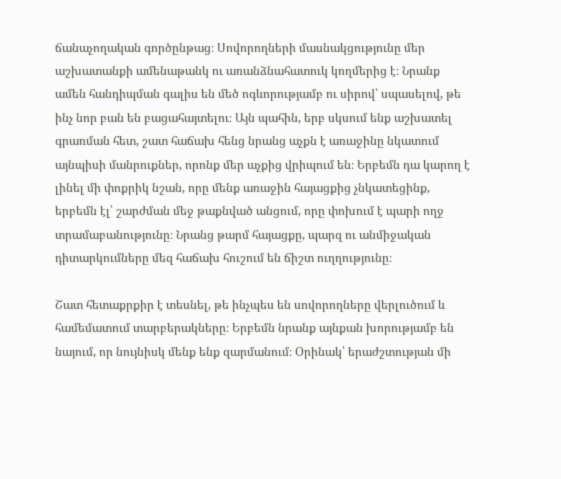ճանաչողական գործընթաց։ Սովորողների մասնակցությունը մեր աշխատանքի ամենաթանկ ու առանձնահատուկ կողմերից է։ Նրանք ամեն հանդիպման գալիս են մեծ ոգևորությամբ ու սիրով՝ սպասելով, թե ինչ նոր բան են բացահայտելու։ Այն պահին, երբ սկսում ենք աշխատել գրառման հետ, շատ հաճախ հենց նրանց աչքն է առաջինը նկատում այնպիսի մանրուքներ, որոնք մեր աչքից վրիպում են։ Երբեմն դա կարող է լինել մի փոքրիկ նշան, որը մենք առաջին հայացքից չնկատեցինք, երբեմն էլ՝ շարժման մեջ թաքնված անցում, որը փոխում է պարի ողջ տրամաբանությունը։ Նրանց թարմ հայացքը, պարզ ու անմիջական դիտարկումները մեզ հաճախ հուշում են ճիշտ ուղղությունը։

Շատ հետաքրքիր է տեսնել, թե ինչպես են սովորողները վերլուծում և համեմատում տարբերակները։ Երբեմն նրանք այնքան խորությամբ են նայում, որ նույնիսկ մենք ենք զարմանում։ Օրինակ՝ երաժշտության մի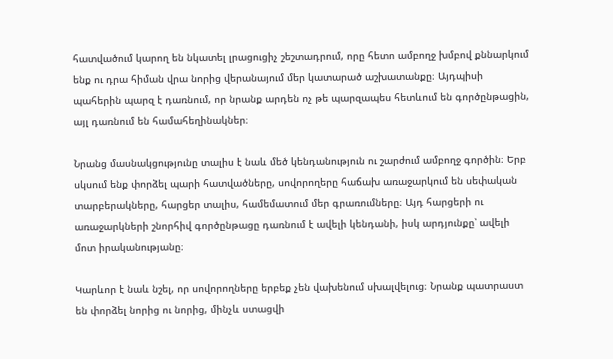հատվածում կարող են նկատել լրացուցիչ շեշտադրում, որը հետո ամբողջ խմբով քննարկում ենք ու դրա հիման վրա նորից վերանայում մեր կատարած աշխատանքը։ Այդպիսի պահերին պարզ է դառնում, որ նրանք արդեն ոչ թե պարզապես հետևում են գործընթացին, այլ դառնում են համահեղինակներ։

Նրանց մասնակցությունը տալիս է նաև մեծ կենդանություն ու շարժում ամբողջ գործին։ Երբ սկսում ենք փորձել պարի հատվածները, սովորողերը հաճախ առաջարկում են սեփական տարբերակները, հարցեր տալիս, համեմատում մեր գրառումները։ Այդ հարցերի ու առաջարկների շնորհիվ գործընթացը դառնում է ավելի կենդանի, իսկ արդյունքը՝ ավելի մոտ իրականությանը։

Կարևոր է նաև նշել, որ սովորողները երբեք չեն վախենում սխալվելուց։ Նրանք պատրաստ են փորձել նորից ու նորից, մինչև ստացվի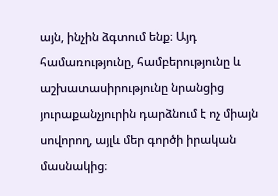այն, ինչին ձգտում ենք։ Այդ համառությունը, համբերությունը և աշխատասիրությունը նրանցից յուրաքանչյուրին դարձնում է ոչ միայն սովորող, այլև մեր գործի իրական մասնակից։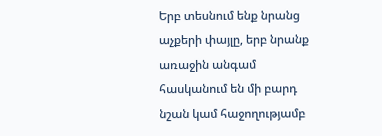Երբ տեսնում ենք նրանց աչքերի փայլը, երբ նրանք առաջին անգամ հասկանում են մի բարդ նշան կամ հաջողությամբ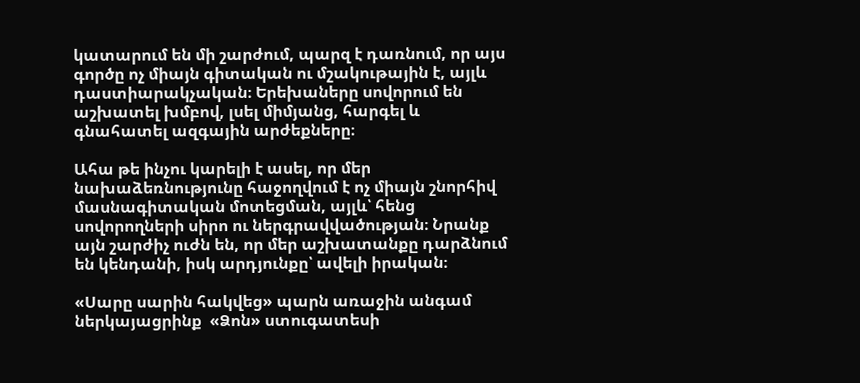կատարում են մի շարժում, պարզ է դառնում, որ այս գործը ոչ միայն գիտական ու մշակութային է, այլև դաստիարակչական։ Երեխաները սովորում են աշխատել խմբով, լսել միմյանց, հարգել և գնահատել ազգային արժեքները։

Ահա թե ինչու կարելի է ասել, որ մեր նախաձեռնությունը հաջողվում է ոչ միայն շնորհիվ մասնագիտական մոտեցման, այլև՝ հենց սովորողների սիրո ու ներգրավվածության։ Նրանք այն շարժիչ ուժն են, որ մեր աշխատանքը դարձնում են կենդանի, իսկ արդյունքը՝ ավելի իրական։

«Սարը սարին հակվեց» պարն առաջին անգամ ներկայացրինք  «Ձոն» ստուգատեսի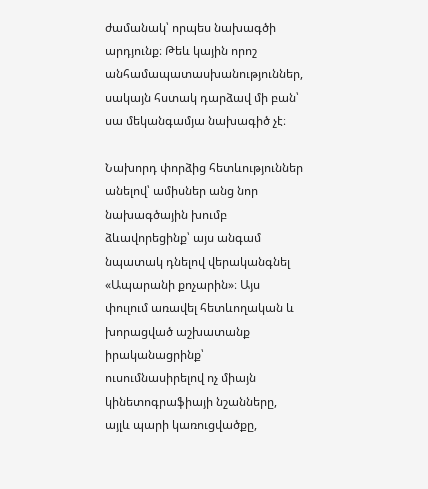ժամանակ՝ որպես նախագծի արդյունք։ Թեև կային որոշ անհամապատասխանություններ, սակայն հստակ դարձավ մի բան՝ սա մեկանգամյա նախագիծ չէ։

Նախորդ փորձից հետևություններ անելով՝ ամիսներ անց նոր նախագծային խումբ ձևավորեցինք՝ այս անգամ նպատակ դնելով վերականգնել «Ապարանի քոչարին»։ Այս փուլում առավել հետևողական և խորացված աշխատանք իրականացրինք՝ ուսումնասիրելով ոչ միայն կինետոգրաֆիայի նշանները, այլև պարի կառուցվածքը,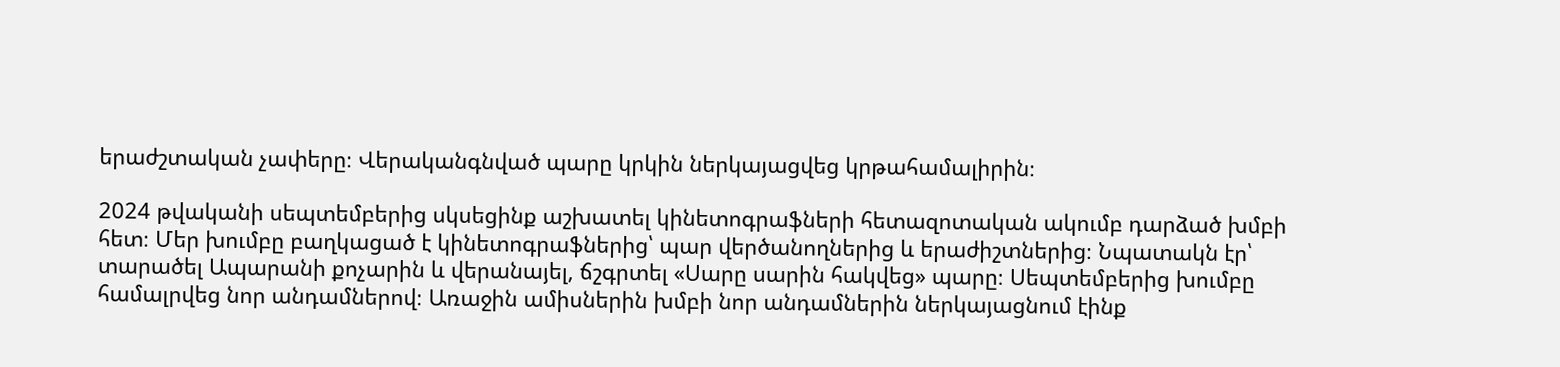երաժշտական չափերը։ Վերականգնված պարը կրկին ներկայացվեց կրթահամալիրին։

2024 թվականի սեպտեմբերից սկսեցինք աշխատել կինետոգրաֆների հետազոտական ակումբ դարձած խմբի հետ։ Մեր խումբը բաղկացած է կինետոգրաֆներից՝ պար վերծանողներից և երաժիշտներից։ Նպատակն էր՝ տարածել Ապարանի քոչարին և վերանայել, ճշգրտել «Սարը սարին հակվեց» պարը։ Սեպտեմբերից խումբը համալրվեց նոր անդամներով։ Առաջին ամիսներին խմբի նոր անդամներին ներկայացնում էինք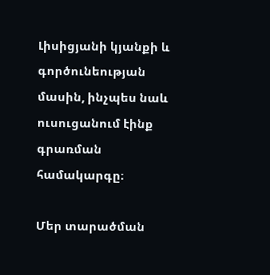Լիսիցյանի կյանքի և գործունեության մասին, ինչպես նաև ուսուցանում էինք գրառման համակարգը։

Մեր տարածման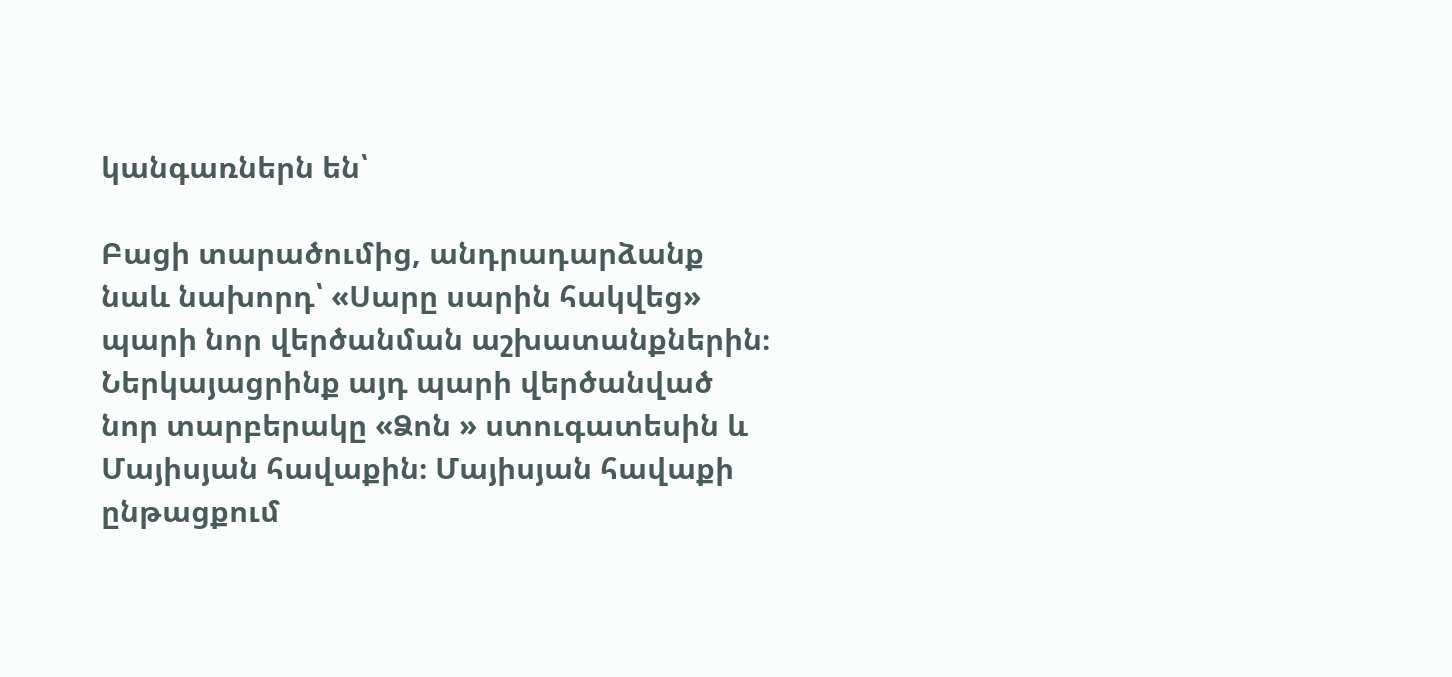կանգառներն են՝

Բացի տարածումից, անդրադարձանք նաև նախորդ՝ «Սարը սարին հակվեց» պարի նոր վերծանման աշխատանքներին։ Ներկայացրինք այդ պարի վերծանված նոր տարբերակը «Ձոն » ստուգատեսին և Մայիսյան հավաքին։ Մայիսյան հավաքի ընթացքում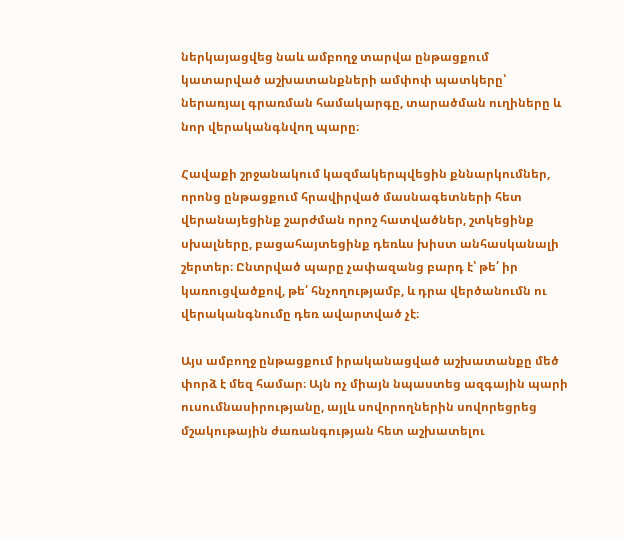ներկայացվեց նաև ամբողջ տարվա ընթացքում կատարված աշխատանքների ամփոփ պատկերը՝ ներառյալ գրառման համակարգը, տարածման ուղիները և նոր վերականգնվող պարը։

Հավաքի շրջանակում կազմակերպվեցին քննարկումներ, որոնց ընթացքում հրավիրված մասնագետների հետ վերանայեցինք շարժման որոշ հատվածներ, շտկեցինք սխալները, բացահայտեցինք դեռևս խիստ անհասկանալի շերտեր։ Ընտրված պարը չափազանց բարդ է՝ թե՛ իր կառուցվածքով, թե՛ հնչողությամբ, և դրա վերծանումն ու վերականգնումը դեռ ավարտված չէ։

Այս ամբողջ ընթացքում իրականացված աշխատանքը մեծ փորձ է մեզ համար։ Այն ոչ միայն նպաստեց ազգային պարի ուսումնասիրությանը, այլև սովորողներին սովորեցրեց մշակութային ժառանգության հետ աշխատելու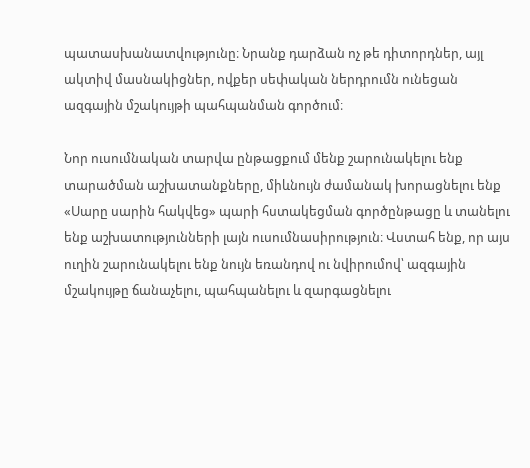պատասխանատվությունը։ Նրանք դարձան ոչ թե դիտորդներ, այլ ակտիվ մասնակիցներ, ովքեր սեփական ներդրումն ունեցան ազգային մշակույթի պահպանման գործում։

Նոր ուսումնական տարվա ընթացքում մենք շարունակելու ենք տարածման աշխատանքները, միևնույն ժամանակ խորացնելու ենք «Սարը սարին հակվեց» պարի հստակեցման գործընթացը և տանելու ենք աշխատությունների լայն ուսումնասիրություն։ Վստահ ենք, որ այս ուղին շարունակելու ենք նույն եռանդով ու նվիրումով՝ ազգային մշակույթը ճանաչելու, պահպանելու և զարգացնելու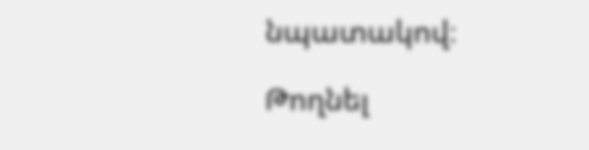նպատակով։

Թողնել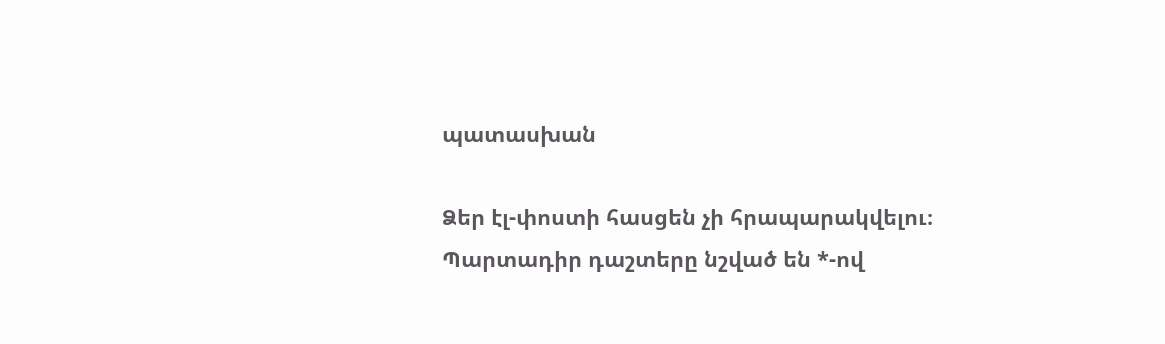պատասխան

Ձեր էլ-փոստի հասցեն չի հրապարակվելու։ Պարտադիր դաշտերը նշված են *-ով